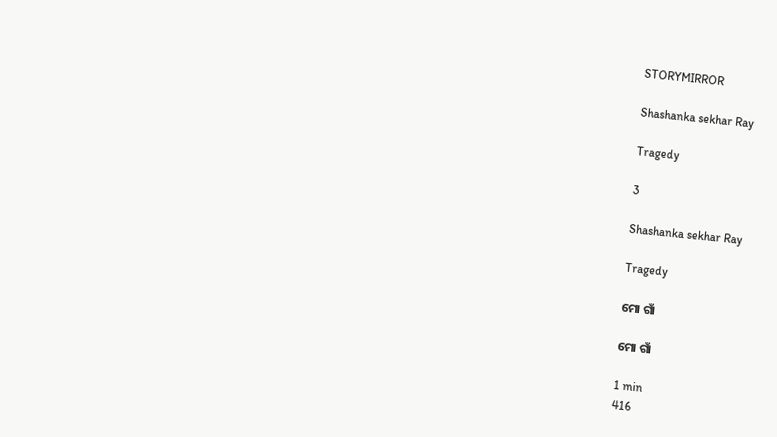STORYMIRROR

Shashanka sekhar Ray

Tragedy

3

Shashanka sekhar Ray

Tragedy

ମୋ ଗାଁ

ମୋ ଗାଁ

1 min
416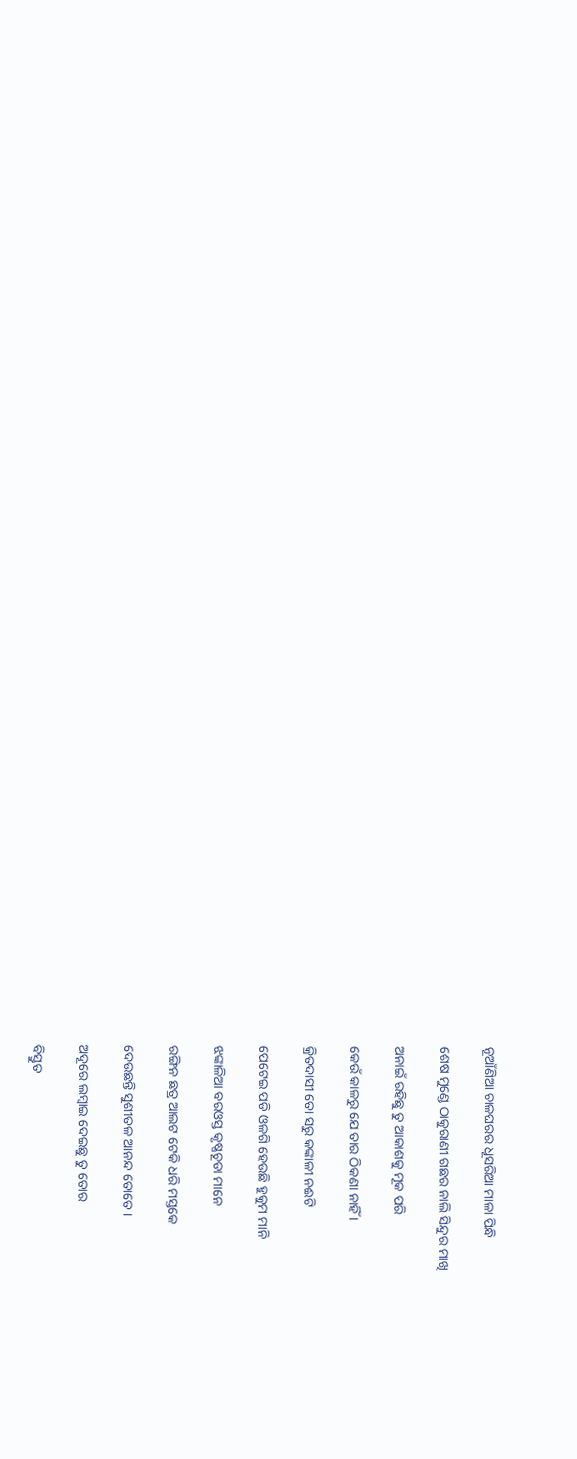ନୂଆଁଣିଆ ଚାଳଘରର ଧୂସରିଆ ମାଳା ପିନ୍ଧି

ଶେଷ ମୁଣ୍ଡେ ଠାକୁରାଣୀ ଗଛର ନାଲି ସିନ୍ଦୁର ମାଖି

ଅନାଇଁ ରହିଛୁ ତୁ ଆକାଶକୁ ମୂକ ପରି

କେଉଁ କାଳରୁ ଯେ ତାର ଠିକଣା ନାହିଁ ।

କ୍ରିତଦାସୀ ତୋ ସରୁ କଙ୍କାଳୀ ନଈଟି

ପେଟେଇ ପଡି ଓଳଗି ହେଉଛି ହୁକୁମ ମାନି

ଝଙ୍କାଳିଆ ବରଓସ୍ତ କୃଷ୍ଣଚୂଡା ମାନେ

ରଙ୍ଗିନ ଛତ୍ର ଆଲଟ ଟେକି ଧରି ମସ୍ତକେ

ଦେଉଛନ୍ତି ସୁଶୀତଳ ଆନନ୍ଦ ତୋତେ ।

ଅଦୂରେ ଲମ୍ବାଇ ଦେଇଛୁ ତୁ ତୋର

ବିସ୍ତୁତ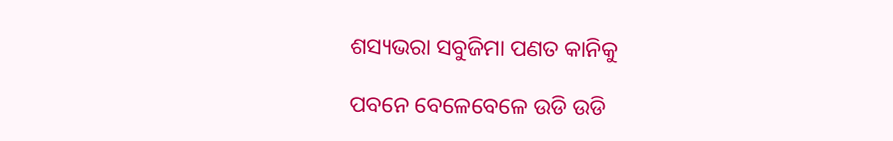ଶସ୍ୟଭରା ସବୁଜିମା ପଣତ କାନିକୁ

ପବନେ ବେଳେବେଳେ ଉଡି ଉଡି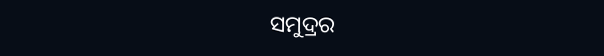ସମୁଦ୍ରର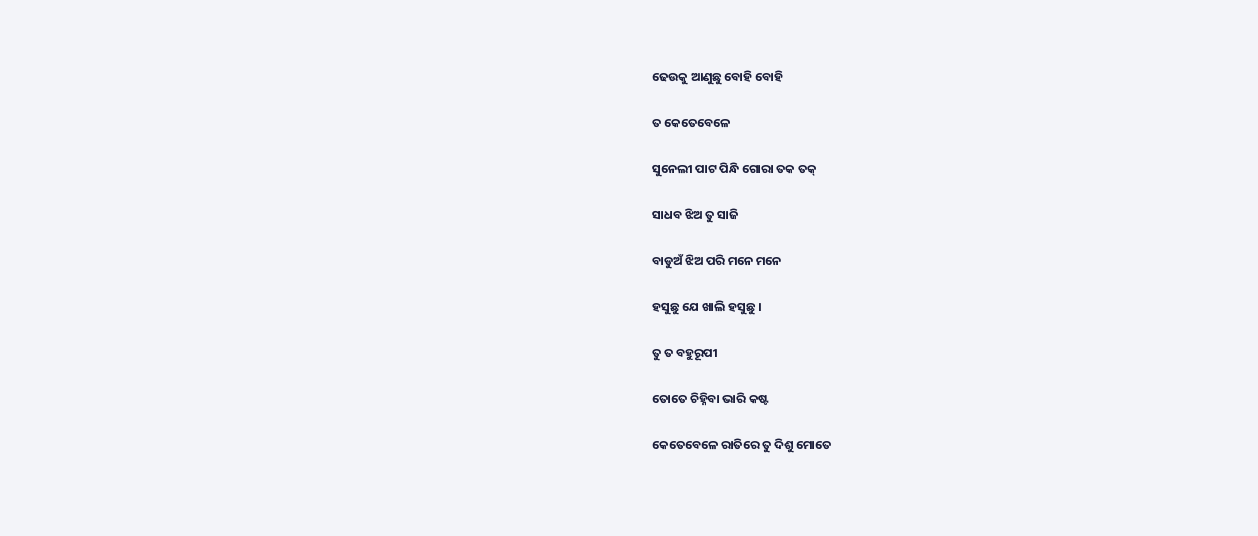ଢେଉକୁ ଆଣୁଛୁ ବୋହି ବୋହି

ତ କେତେବେଳେ

ସୁନେଲୀ ପାଟ ପିନ୍ଧି ଗୋରା ତକ ତକ୍

ସାଧବ ଝିଅ ତୁ ସାଜି

ବାଡୁଅଁ ଝିଅ ପରି ମନେ ମନେ

ହସୁଛୁ ଯେ ଖାଲି ହସୁଛୁ ।

ତୁ ତ ବହୁରୂପୀ

ତୋତେ ଚିହ୍ନିବା ଭାରି କଷ୍ଟ

କେତେବେଳେ ରାତିରେ ତୁ ଦିଶୁ ମୋତେ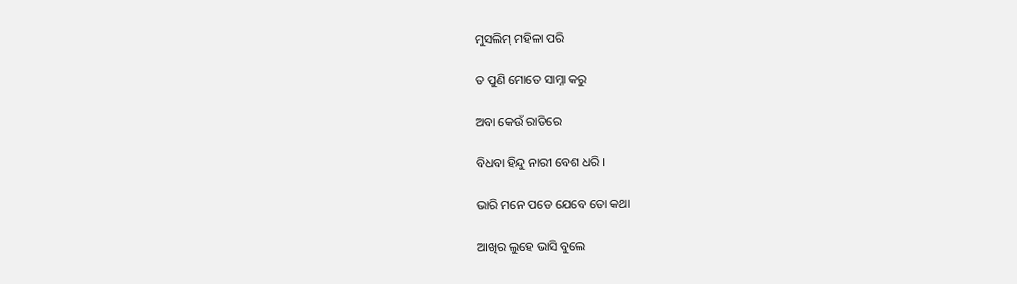ମୁସଲିମ୍ ମହିଳା ପରି

ତ ପୁଣି ମୋତେ ସାମ୍ନା କରୁ

ଅବା କେଉଁ ରାତିରେ

ବିଧବା ହିନ୍ଦୁ ନାରୀ ବେଶ ଧରି ।

ଭାରି ମନେ ପଡେ ଯେବେ ତୋ କଥା

ଆଖିର ଲୁହେ ଭାସି ବୁଲେ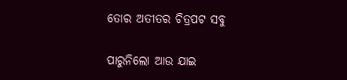ତୋର ଅତୀତର ଚିତ୍ରପଟ ସବୁ

ପାରୁନିଲୋ ଆଉ ଯାଇ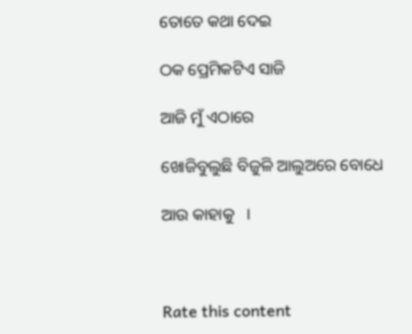ତୋତେ କଥା ଦେଇ

ଠକ ପ୍ରେମିକଟିଏ ସାଜି

ଆଜି ମୁଁ ଏଠାରେ

ଖୋଜିବୁଲୁଛି ବିଜୁଳି ଆଲୁଅରେ ବୋଧେ

ଆଉ କାହାକୁ   ।



Rate this content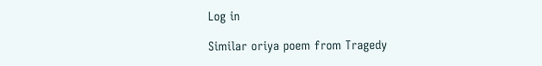Log in

Similar oriya poem from Tragedy